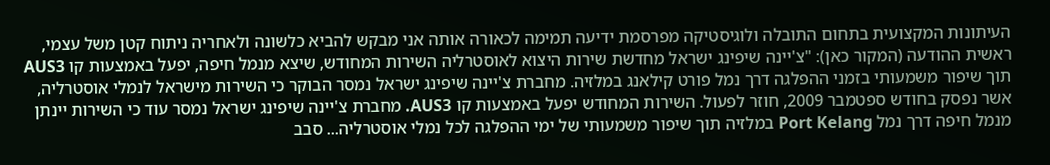העיתונות המקצועית בתחום התובלה ולוגיסטיקה מפרסמת ידיעה תמימה לכאורה אותה אני מבקש להביא כלשונה ולאחריה ניתוח קטן משל עצמי, ראשית ההודעה (המקור כאן): "צ'יינה שיפינג ישראל מחדשת שירות היצוא לאוסטרליה השירות המחודש, שיצא מנמל חיפה, יפעל באמצעות קו AUS3 תוך שיפור משמעותי בזמני ההפלגה דרך נמל פורט קילאנג במלזיה. מחברת צ'יינה שיפינג ישראל נמסר הבוקר כי השירות מישראל לנמלי אוסטרליה, אשר נפסק בחודש ספטמבר 2009, חוזר לפעול. השירות המחודש יפעל באמצעות קו AUS3. מחברת צ'יינה שיפינג ישראל נמסר עוד כי השירות יינתן מנמל חיפה דרך נמל Port Kelang במלזיה תוך שיפור משמעותי של ימי ההפלגה לכל נמלי אוסטרליה... סבב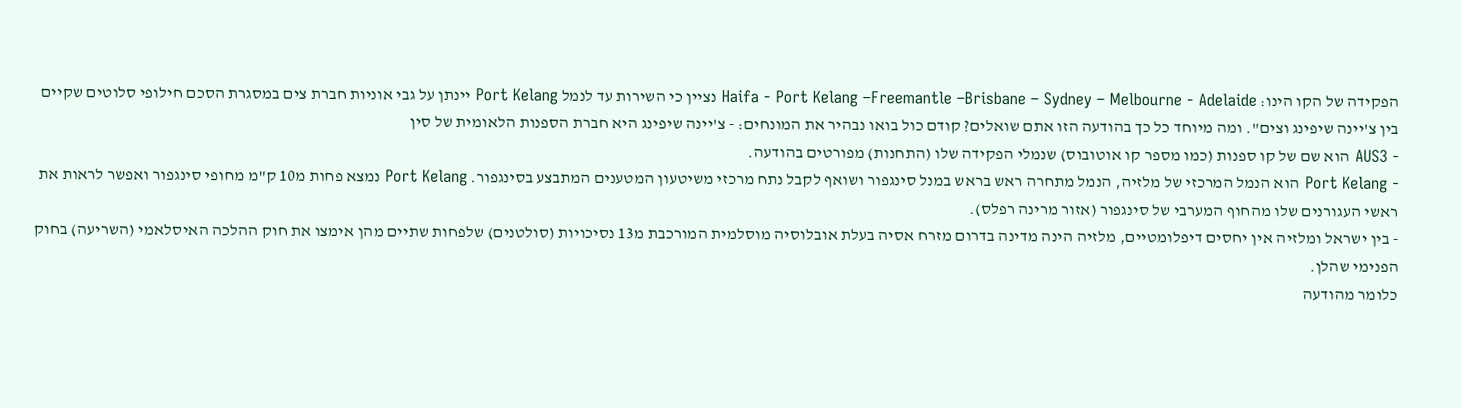הפקידה של הקו הינו: Haifa - Port Kelang –Freemantle –Brisbane – Sydney – Melbourne - Adelaide נציין כי השירות עד לנמל Port Kelang יינתן על גבי אוניות חברת צים במסגרת הסכם חילופי סלוטים שקיים בין צ'יינה שיפינג וצים". ומה מיוחד כל כך בהודעה הזו אתם שואלים? קודם כול בואו נבהיר את המונחים: - צ'יינה שיפינג היא חברת הספנות הלאומית של סין
- AUS3 הוא שם של קו ספנות (כמו מספר קו אוטובוס) שנמלי הפקידה שלו (התחנות) מפורטים בהודעה.
- Port Kelang הוא הנמל המרכזי של מלזיה, הנמל מתחרה ראש בראש במנל סינגפור ושואף לקבל נתח מרכזי משיטעון המטענים המתבצע בסינגפור. Port Kelang נמצא פחות מ10 ק"מ מחופי סינגפור ואפשר לראות את ראשי העגורנים שלו מהחוף המערבי של סינגפור (אזור מרינה רפלס).
- בין ישראל ומלזיה אין יחסים דיפלומטיים, מלזיה הינה מדינה בדרום מזרח אסיה בעלת אובלוסיה מוסלמית המורכבת מ13 נסיכויות (סולטנים) שלפחות שתיים מהן אימצו את חוק ההלכה האיסלאמי (השריעה) בחוק הפנימי שהלן.
כלומר מהודעה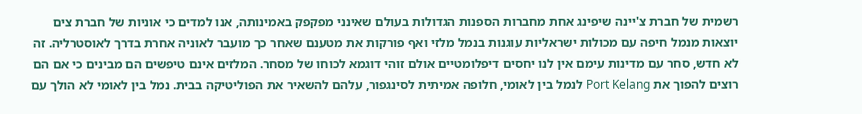רשמית של חברת צ'יינה שיפינג אחת מחברות הספנות הגדולות בעולם שאינני מפקפק באמינותה, אנו למדים כי אוניות של חברת צים יוצאות מנמל חיפה עם מכולות ישראליות עוגנות בנמל מלזי ואף פורקות את מטענם שאחר כך מועבר לאוניה אחרת בדרך לאוסטרליה. זה לא חדש, סחר עם מדינות עימם אין לנו יחסים דיפלומטיים אולם זוהי דוגמא לכוחו של מסחר. המלזים אינם טיפשים הם מבינים כי אם הם רוצים להפוך את Port Kelang לנמל בין לאומי, חלופה אמיתית לסינגפור, עלהם להשאיר את הפוליטיקה בבית. נמל בין לאומי לא הולך עם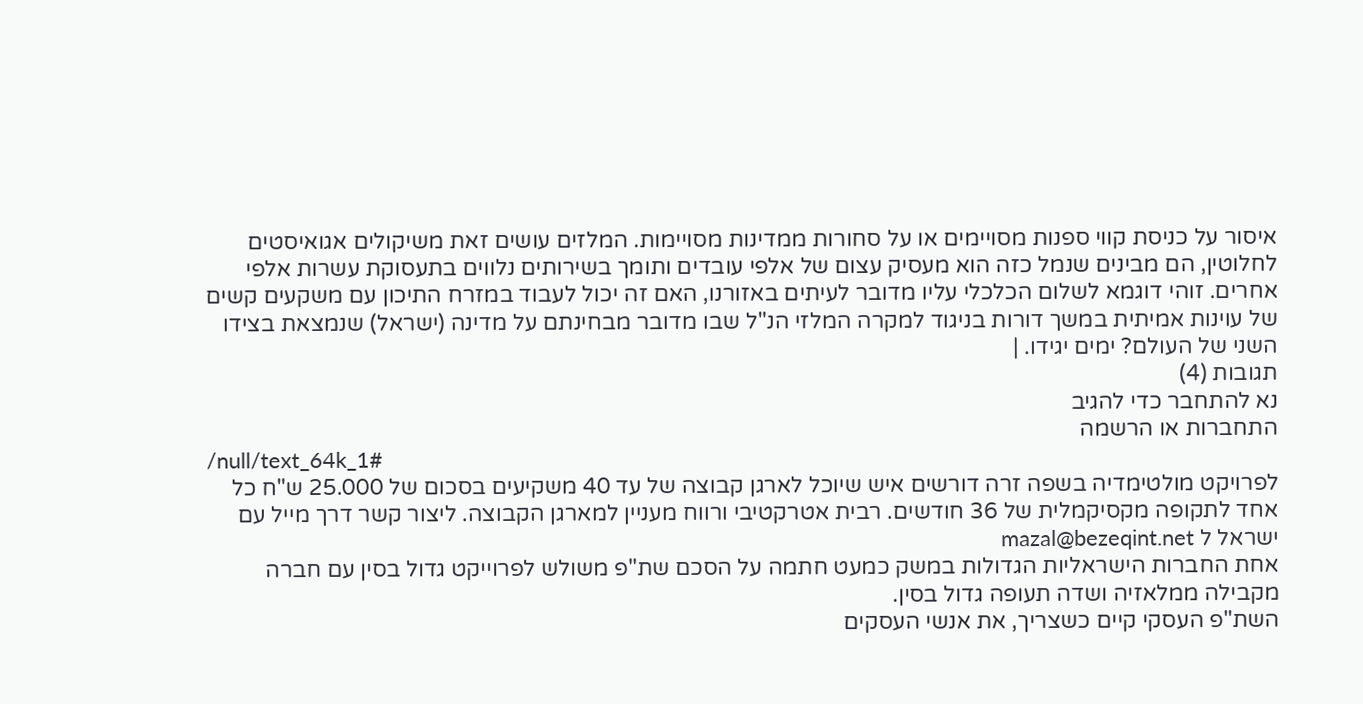איסור על כניסת קווי ספנות מסויימים או על סחורות ממדינות מסויימות. המלזים עושים זאת משיקולים אגואיסטים לחלוטין, הם מבינים שנמל כזה הוא מעסיק עצום של אלפי עובדים ותומך בשירותים נלווים בתעסוקת עשרות אלפי אחרים. זוהי דוגמא לשלום הכלכלי עליו מדובר לעיתים באזורנו, האם זה יכול לעבוד במזרח התיכון עם משקעים קשים של עוינות אמיתית במשך דורות בניגוד למקרה המלזי הנ"ל שבו מדובר מבחינתם על מדינה (ישראל) שנמצאת בצידו השני של העולם? ימים יגידו. |
תגובות (4)
נא להתחבר כדי להגיב
התחברות או הרשמה
/null/text_64k_1#
לפרויקט מולטימדיה בשפה זרה דורשים איש שיוכל לארגן קבוצה של עד 40 משקיעים בסכום של 25.000 ש"ח כל אחד לתקופה מקסיקמלית של 36 חודשים. רבית אטרקטיבי ורווח מעניין למארגן הקבוצה. ליצור קשר דרך מייל עם ישראל ל mazal@bezeqint.net
אחת החברות הישראליות הגדולות במשק כמעט חתמה על הסכם שת"פ משולש לפרוייקט גדול בסין עם חברה מקבילה ממלאזיה ושדה תעופה גדול בסין.
השת"פ העסקי קיים כשצריך, את אנשי העסקים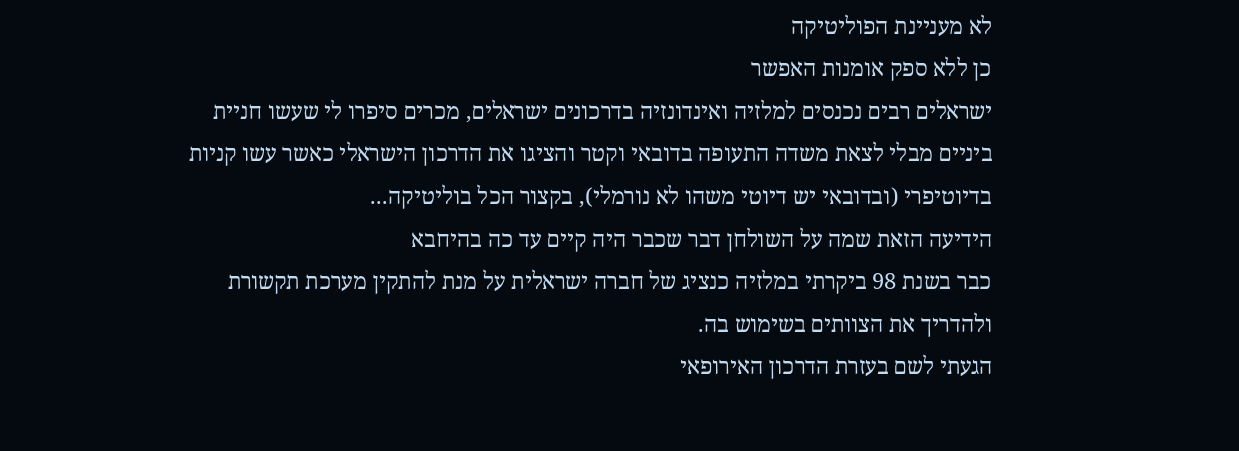לא מעניינת הפוליטיקה
כן ללא ספק אומנות האפשר
ישראלים רבים נכנסים למלזיה ואינדונזיה בדרכונים ישראלים, מכרים סיפרו לי שעשו חניית ביניים מבלי לצאת משדה התעופה בדובאי וקטר והציגו את הדרכון הישראלי כאשר עשו קניות בדיוטיפרי (ובדובאי יש דיוטי משהו לא נורמלי), בקצור הכל בוליטיקה...
הידיעה הזאת שמה על השולחן דבר שכבר היה קיים עד כה בהיחבא
כבר בשנת 98 ביקרתי במלזיה כנציג של חברה ישראלית על מנת להתקין מערכת תקשורת ולהדריך את הצוותים בשימוש בה.
הגעתי לשם בעזרת הדרכון האירופאי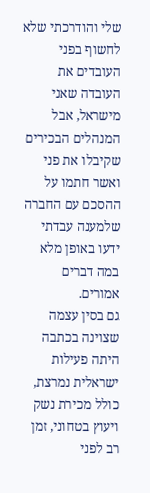שלי והודרכתי שלא לחשוף בפני העובדים את העובדה שאני מישראל, אבל המנהלים הבכירים שקיבלו את פני ואשר חתמו על ההסכם עם החברה שלמענה עבדתי ידעו באופן מלא במה דברים אמורים.
גם בסין עצמה שצוינה בכתבה היתה פעילות ישראלית נמרצת, כולל מכירת נשק ויעוץ בטחוני, זמן רב לפני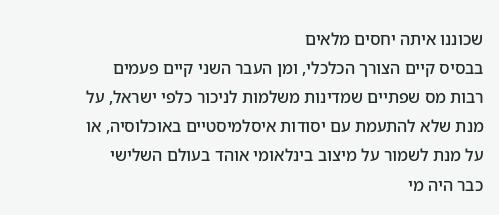שכוננו איתה יחסים מלאים
בבסיס קיים הצורך הכלכלי, ומן העבר השני קיים פעמים רבות מס שפתיים שמדינות משלמות לניכור כלפי ישראל, על מנת שלא להתעמת עם יסודות איסלמיסטיים באוכלוסיה, או על מנת לשמור על מיצוב בינלאומי אוהד בעולם השלישי
כבר היה מי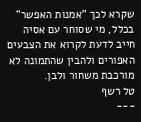שקרא לכך "אמנות האפשר"
בכלל, מי שסוחר עם אסיה חייב לדעת לקרוא את הצבעים האפורים ולהבין שהתמונה לא מורכבת משחור ולבן.
טל רשף
---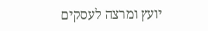יועץ ומרצה לעסקים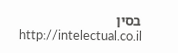בסין
http://intelectual.co.il